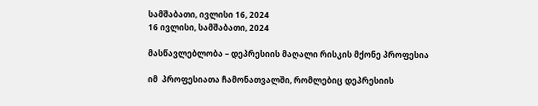სამშაბათი, ივლისი 16, 2024
16 ივლისი, სამშაბათი, 2024

მასწავლებლობა – დეპრესიის მაღალი რისკის მქონე პროფესია

იმ  პროფესიათა ჩამონათვალში, რომლებიც დეპრესიის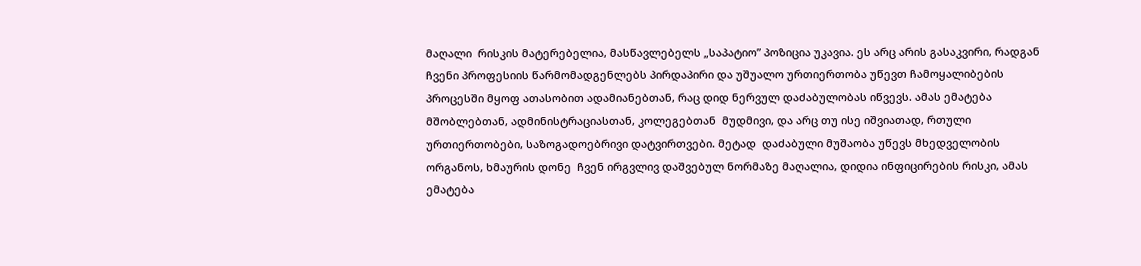მაღალი  რისკის მატერებელია, მასწავლებელს „საპატიო” პოზიცია უკავია. ეს არც არის გასაკვირი, რადგან ჩვენი პროფესიის წარმომადგენლებს პირდაპირი და უშუალო ურთიერთობა უწევთ ჩამოყალიბების პროცესში მყოფ ათასობით ადამიანებთან, რაც დიდ ნერვულ დაძაბულობას იწვევს. ამას ემატება მშობლებთან, ადმინისტრაციასთან, კოლეგებთან  მუდმივი, და არც თუ ისე იშვიათად, რთული ურთიერთობები, საზოგადოებრივი დატვირთვები. მეტად  დაძაბული მუშაობა უწევს მხედველობის ორგანოს, ხმაურის დონე  ჩვენ ირგვლივ დაშვებულ ნორმაზე მაღალია, დიდია ინფიცირების რისკი, ამას ემატება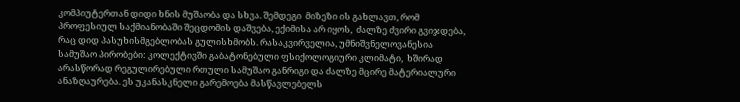კომპიუტერთან დიდი ხნის მუშაობა და სხვა. შემდეგი  მიზეზი ის გახლავთ, რომ პროფესიულ საქმიანობაში შეცდომის დაშვება, ექიმისა არ იყოს,  ძალზე ძვირი გვიჯდება, რაც დიდ პასუხისმგებლობას გულისხმობს. რასაკვირველია, უმნიშვნელოვანესია სამუშაო პირობები: კოლექტივში გაბატონებული ფსიქოლოგიური კლიმატი,  ხშირად არასწორად რეგულირებული რთული სამუშაო განრიგი და ძალზე მცირე მატერიალური ანაზღაურება. ეს უკანასკნელი გარემოება მასწავლებელს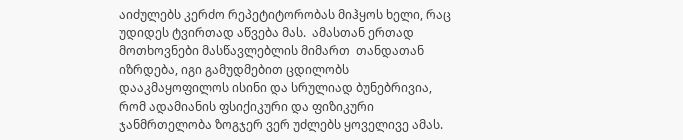აიძულებს კერძო რეპეტიტორობას მიჰყოს ხელი, რაც უდიდეს ტვირთად აწვება მას.  ამასთან ერთად მოთხოვნები მასწავლებლის მიმართ  თანდათან იზრდება, იგი გამუდმებით ცდილობს დააკმაყოფილოს ისინი და სრულიად ბუნებრივია, რომ ადამიანის ფსიქიკური და ფიზიკური ჯანმრთელობა ზოგჯერ ვერ უძლებს ყოველივე ამას.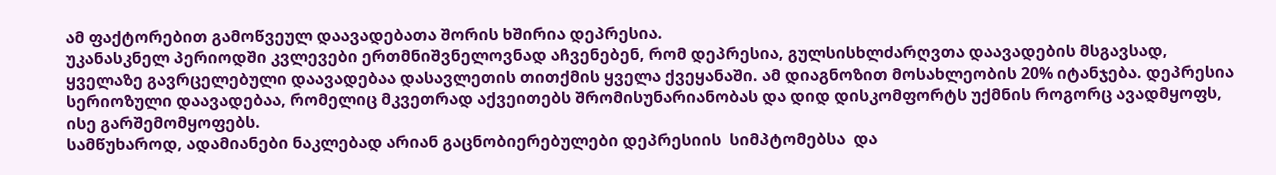ამ ფაქტორებით გამოწვეულ დაავადებათა შორის ხშირია დეპრესია.
უკანასკნელ პერიოდში კვლევები ერთმნიშვნელოვნად აჩვენებენ, რომ დეპრესია, გულსისხლძარღვთა დაავადების მსგავსად, ყველაზე გავრცელებული დაავადებაა დასავლეთის თითქმის ყველა ქვეყანაში. ამ დიაგნოზით მოსახლეობის 20% იტანჯება. დეპრესია სერიოზული დაავადებაა, რომელიც მკვეთრად აქვეითებს შრომისუნარიანობას და დიდ დისკომფორტს უქმნის როგორც ავადმყოფს, ისე გარშემომყოფებს.
სამწუხაროდ, ადამიანები ნაკლებად არიან გაცნობიერებულები დეპრესიის  სიმპტომებსა  და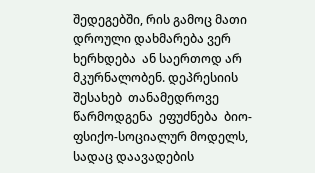შედეგებში, რის გამოც მათი დროული დახმარება ვერ ხერხდება  ან საერთოდ არ მკურნალობენ. დეპრესიის   შესახებ  თანამედროვე წარმოდგენა  ეფუძნება  ბიო-ფსიქო-სოციალურ მოდელს, სადაც დაავადების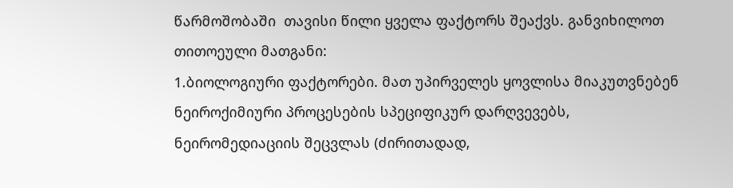წარმოშობაში  თავისი წილი ყველა ფაქტორს შეაქვს. განვიხილოთ თითოეული მათგანი:
1.ბიოლოგიური ფაქტორები. მათ უპირველეს ყოვლისა მიაკუთვნებენ ნეიროქიმიური პროცესების სპეციფიკურ დარღვევებს, ნეირომედიაციის შეცვლას (ძირითადად,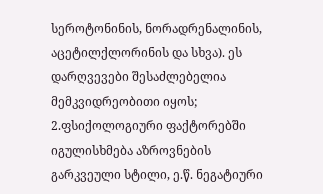სეროტონინის, ნორადრენალინის, აცეტილქლორინის და სხვა). ეს დარღვევები შესაძლებელია მემკვიდრეობითი იყოს;
2.ფსიქოლოგიური ფაქტორებში იგულისხმება აზროვნების გარკვეული სტილი, ე.წ. ნეგატიური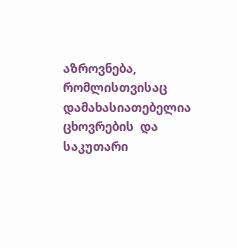აზროვნება, რომლისთვისაც დამახასიათებელია ცხოვრების  და საკუთარი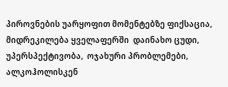პიროვნების უარყოფით მომენტებზე ფიქსაცია, მიდრეკილება ყველაფერში  დაინახო ცუდი,  უპერსპექტივობა,  ოჯახური პრობლემები, ალკოჰოლისკენ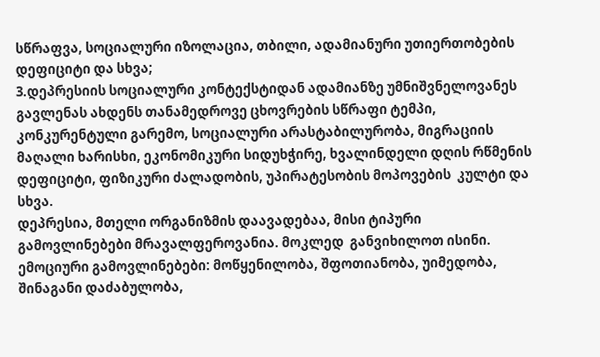სწრაფვა, სოციალური იზოლაცია, თბილი, ადამიანური უთიერთობების დეფიციტი და სხვა;
3.დეპრესიის სოციალური კონტექსტიდან ადამიანზე უმნიშვნელოვანეს გავლენას ახდენს თანამედროვე ცხოვრების სწრაფი ტემპი, კონკურენტული გარემო, სოციალური არასტაბილურობა, მიგრაციის მაღალი ხარისხი, ეკონომიკური სიდუხჭირე, ხვალინდელი დღის რწმენის დეფიციტი, ფიზიკური ძალადობის, უპირატესობის მოპოვების  კულტი და სხვა.
დეპრესია, მთელი ორგანიზმის დაავადებაა, მისი ტიპური გამოვლინებები მრავალფეროვანია. მოკლედ  განვიხილოთ ისინი.
ემოციური გამოვლინებები: მოწყენილობა, შფოთიანობა, უიმედობა,  შინაგანი დაძაბულობა,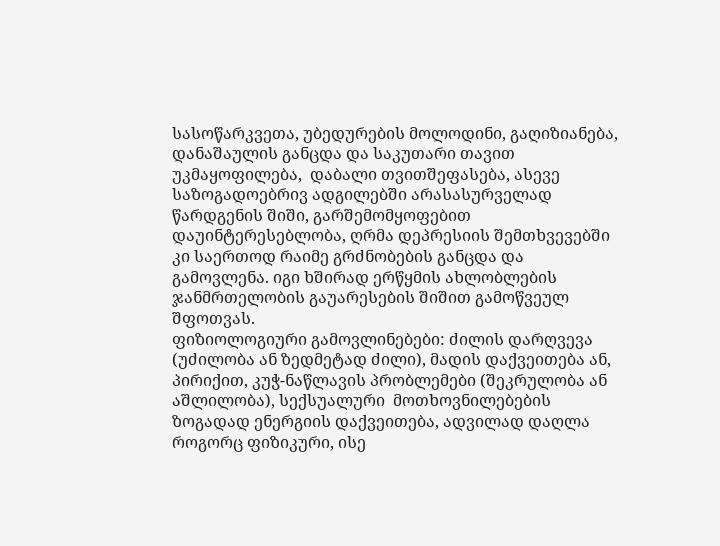სასოწარკვეთა, უბედურების მოლოდინი, გაღიზიანება, დანაშაულის განცდა და საკუთარი თავით უკმაყოფილება,  დაბალი თვითშეფასება, ასევე საზოგადოებრივ ადგილებში არასასურველად წარდგენის შიში, გარშემომყოფებით დაუინტერესებლობა, ღრმა დეპრესიის შემთხვევებში  კი საერთოდ რაიმე გრძნობების განცდა და გამოვლენა. იგი ხშირად ერწყმის ახლობლების ჯანმრთელობის გაუარესების შიშით გამოწვეულ შფოთვას.
ფიზიოლოგიური გამოვლინებები: ძილის დარღვევა (უძილობა ან ზედმეტად ძილი), მადის დაქვეითება ან, პირიქით, კუჭ-ნაწლავის პრობლემები (შეკრულობა ან აშლილობა), სექსუალური  მოთხოვნილებების ზოგადად ენერგიის დაქვეითება, ადვილად დაღლა  როგორც ფიზიკური, ისე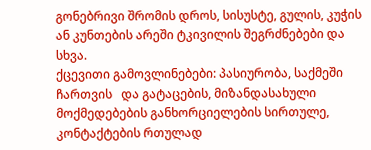გონებრივი შრომის დროს, სისუსტე, გულის, კუჭის ან კუნთების არეში ტკივილის შეგრძნებები და სხვა.
ქცევითი გამოვლინებები: პასიურობა, საქმეში ჩართვის   და გატაცების, მიზანდასახული მოქმედებების განხორციელების სირთულე,  კონტაქტების რთულად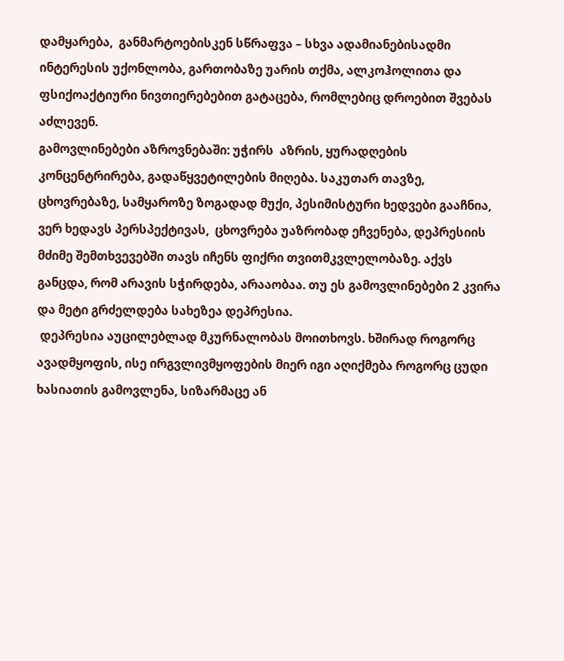დამყარება,  განმარტოებისკენ სწრაფვა – სხვა ადამიანებისადმი ინტერესის უქონლობა, გართობაზე უარის თქმა, ალკოჰოლითა და ფსიქოაქტიური ნივთიერებებით გატაცება, რომლებიც დროებით შვებას აძლევენ.
გამოვლინებები აზროვნებაში: უჭირს  აზრის, ყურადღების კონცენტრირება, გადაწყვეტილების მიღება. საკუთარ თავზე, ცხოვრებაზე, სამყაროზე ზოგადად მუქი, პესიმისტური ხედვები გააჩნია, ვერ ხედავს პერსპექტივას,  ცხოვრება უაზრობად ეჩვენება, დეპრესიის მძიმე შემთხვევებში თავს იჩენს ფიქრი თვითმკვლელობაზე. აქვს განცდა, რომ არავის სჭირდება, არააობაა. თუ ეს გამოვლინებები 2 კვირა  და მეტი გრძელდება სახეზეა დეპრესია.
 დეპრესია აუცილებლად მკურნალობას მოითხოვს. ხშირად როგორც ავადმყოფის, ისე ირგვლივმყოფების მიერ იგი აღიქმება როგორც ცუდი ხასიათის გამოვლენა, სიზარმაცე ან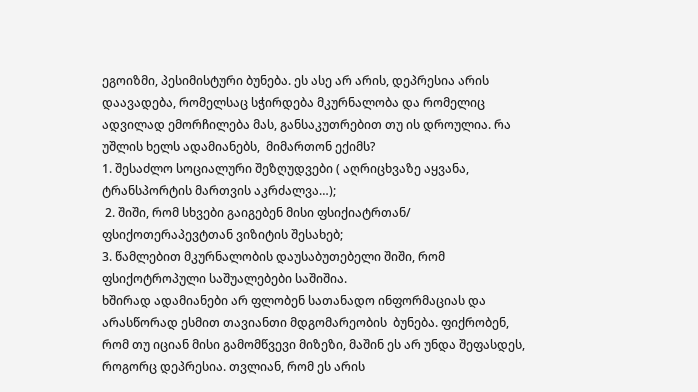ეგოიზმი, პესიმისტური ბუნება. ეს ასე არ არის, დეპრესია არის დაავადება, რომელსაც სჭირდება მკურნალობა და რომელიც ადვილად ემორჩილება მას, განსაკუთრებით თუ ის დროულია. რა უშლის ხელს ადამიანებს,  მიმართონ ექიმს?
1. შესაძლო სოციალური შეზღუდვები ( აღრიცხვაზე აყვანა, ტრანსპორტის მართვის აკრძალვა…);
 2. შიში, რომ სხვები გაიგებენ მისი ფსიქიატრთან/ ფსიქოთერაპევტთან ვიზიტის შესახებ;
3. წამლებით მკურნალობის დაუსაბუთებელი შიში, რომ ფსიქოტროპული საშუალებები საშიშია.
ხშირად ადამიანები არ ფლობენ სათანადო ინფორმაციას და არასწორად ესმით თავიანთი მდგომარეობის  ბუნება. ფიქრობენ, რომ თუ იციან მისი გამომწვევი მიზეზი, მაშინ ეს არ უნდა შეფასდეს, როგორც დეპრესია. თვლიან, რომ ეს არის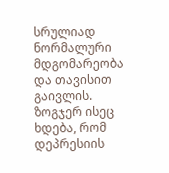სრულიად ნორმალური მდგომარეობა და თავისით გაივლის.
ზოგჯერ ისეც ხდება, რომ დეპრესიის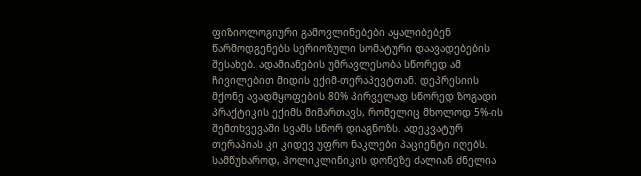ფიზიოლოგიური გამოვლინებები აყალიბებენ წარმოდგენებს სერიოზული სომატური დაავადებების შესახებ. ადამიანების უმრავლესობა სწორედ ამ ჩივილებით მიდის ექიმ-თერაპევტთან. დეპრესიის მქონე ავადმყოფების 80% პირველად სწორედ ზოგადი პრაქტიკის ექიმს მიმართავს, რომელიც მხოლოდ 5%-ის შემთხვევაში სვამს სწორ დიაგნოზს. ადეკვატურ თერაპიას კი კიდევ უფრო ნაკლები პაციენტი იღებს. სამწუხაროდ, პოლიკლინიკის დონეზე ძალიან ძნელია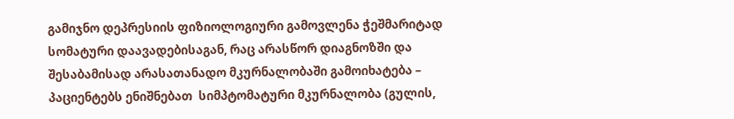გამიჯნო დეპრესიის ფიზიოლოგიური გამოვლენა ჭეშმარიტად სომატური დაავადებისაგან, რაც არასწორ დიაგნოზში და შესაბამისად არასათანადო მკურნალობაში გამოიხატება – პაციენტებს ენიშნებათ  სიმპტომატური მკურნალობა (გულის,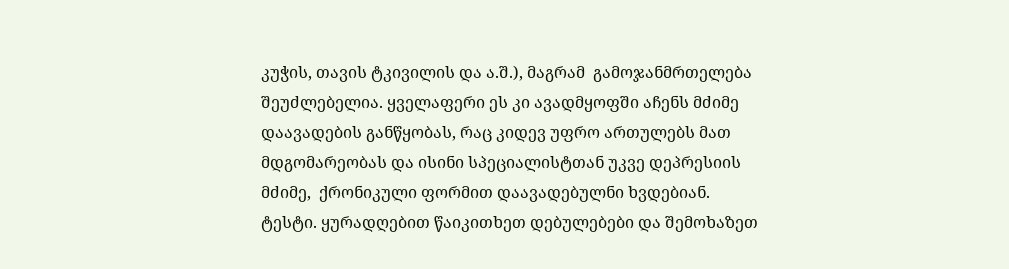კუჭის, თავის ტკივილის და ა.შ.), მაგრამ  გამოჯანმრთელება შეუძლებელია. ყველაფერი ეს კი ავადმყოფში აჩენს მძიმე დაავადების განწყობას, რაც კიდევ უფრო ართულებს მათ მდგომარეობას და ისინი სპეციალისტთან უკვე დეპრესიის მძიმე,  ქრონიკული ფორმით დაავადებულნი ხვდებიან.
ტესტი. ყურადღებით წაიკითხეთ დებულებები და შემოხაზეთ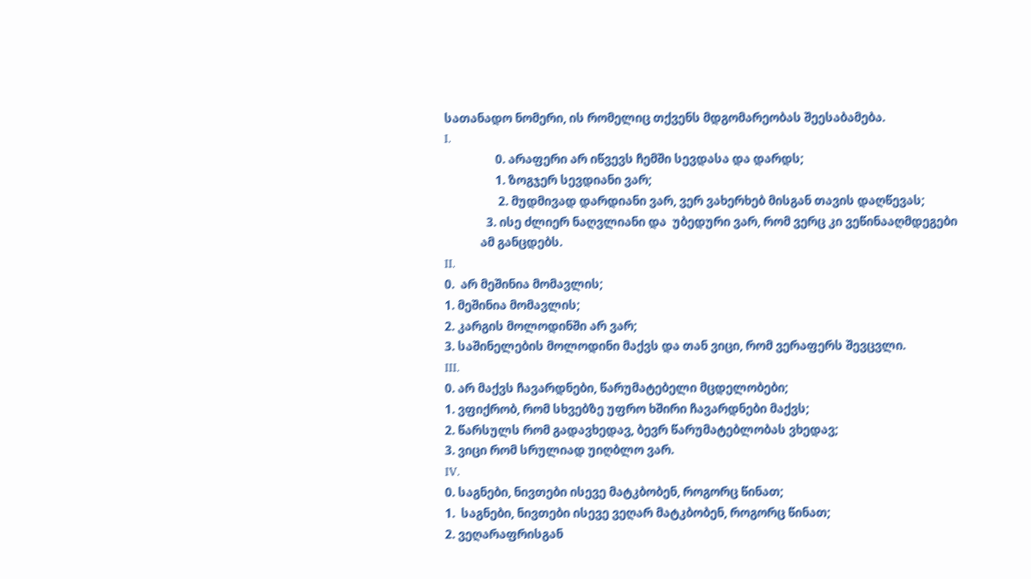სათანადო ნომერი, ის რომელიც თქვენს მდგომარეობას შეესაბამება.
I.
                 0. არაფერი არ იწვევს ჩემში სევდასა და დარდს;
                 1. ზოგჯერ სევდიანი ვარ;
                  2. მუდმივად დარდიანი ვარ, ვერ ვახერხებ მისგან თავის დაღწევას;
              3. ისე ძლიერ ნაღვლიანი და  უბედური ვარ, რომ ვერც კი ვეწინააღმდეგები
            ამ განცდებს.
II.
0.  არ მეშინია მომავლის;
1. მეშინია მომავლის;
2. კარგის მოლოდინში არ ვარ;
3. საშინელების მოლოდინი მაქვს და თან ვიცი, რომ ვერაფერს შევცვლი.
III.
0. არ მაქვს ჩავარდნები, წარუმატებელი მცდელობები;
1. ვფიქრობ, რომ სხვებზე უფრო ხშირი ჩავარდნები მაქვს;
2. წარსულს რომ გადავხედავ, ბევრ წარუმატებლობას ვხედავ;
3. ვიცი რომ სრულიად უიღბლო ვარ.
IV.
0. საგნები, ნივთები ისევე მატკბობენ, როგორც წინათ;
1.  საგნები, ნივთები ისევე ვეღარ მატკბობენ, როგორც წინათ;
2. ვეღარაფრისგან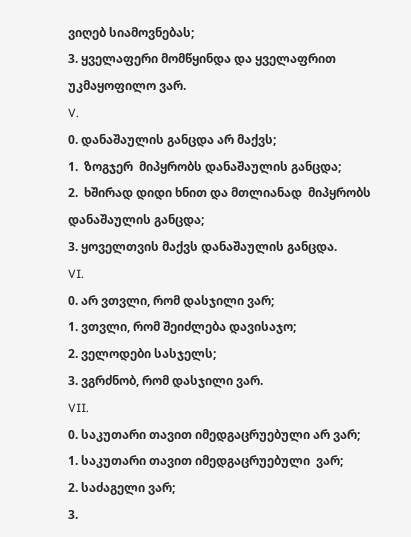ვიღებ სიამოვნებას;
3. ყველაფერი მომწყინდა და ყველაფრით უკმაყოფილო ვარ.
V.
0. დანაშაულის განცდა არ მაქვს;
1.  ზოგჯერ  მიპყრობს დანაშაულის განცდა;
2.  ხშირად დიდი ხნით და მთლიანად  მიპყრობს დანაშაულის განცდა;
3. ყოველთვის მაქვს დანაშაულის განცდა.
VI.
0. არ ვთვლი, რომ დასჯილი ვარ;
1. ვთვლი, რომ შეიძლება დავისაჯო;
2. ველოდები სასჯელს;
3. ვგრძნობ, რომ დასჯილი ვარ.
VII.
0. საკუთარი თავით იმედგაცრუებული არ ვარ;
1. საკუთარი თავით იმედგაცრუებული  ვარ;
2. საძაგელი ვარ;
3.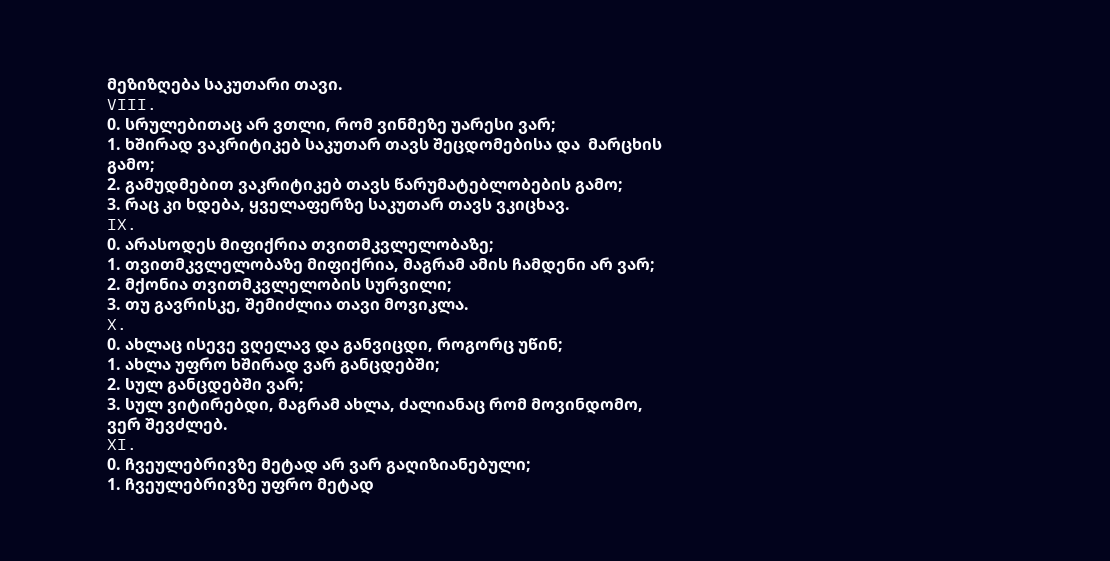მეზიზღება საკუთარი თავი.
VIII.
0. სრულებითაც არ ვთლი, რომ ვინმეზე უარესი ვარ;
1. ხშირად ვაკრიტიკებ საკუთარ თავს შეცდომებისა და  მარცხის გამო;
2. გამუდმებით ვაკრიტიკებ თავს წარუმატებლობების გამო;
3. რაც კი ხდება, ყველაფერზე საკუთარ თავს ვკიცხავ.
IX.
0. არასოდეს მიფიქრია თვითმკვლელობაზე;
1. თვითმკვლელობაზე მიფიქრია, მაგრამ ამის ჩამდენი არ ვარ;
2. მქონია თვითმკვლელობის სურვილი;
3. თუ გავრისკე, შემიძლია თავი მოვიკლა.
X.
0. ახლაც ისევე ვღელავ და განვიცდი, როგორც უწინ;
1. ახლა უფრო ხშირად ვარ განცდებში;
2. სულ განცდებში ვარ;
3. სულ ვიტირებდი, მაგრამ ახლა, ძალიანაც რომ მოვინდომო,  ვერ შევძლებ.
XI.
0. ჩვეულებრივზე მეტად არ ვარ გაღიზიანებული;
1. ჩვეულებრივზე უფრო მეტად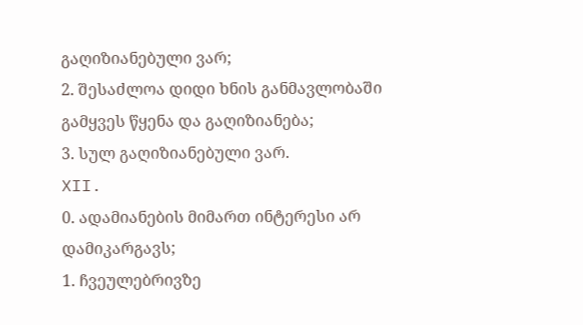გაღიზიანებული ვარ;
2. შესაძლოა დიდი ხნის განმავლობაში გამყვეს წყენა და გაღიზიანება;
3. სულ გაღიზიანებული ვარ.
XII.
0. ადამიანების მიმართ ინტერესი არ დამიკარგავს;
1. ჩვეულებრივზე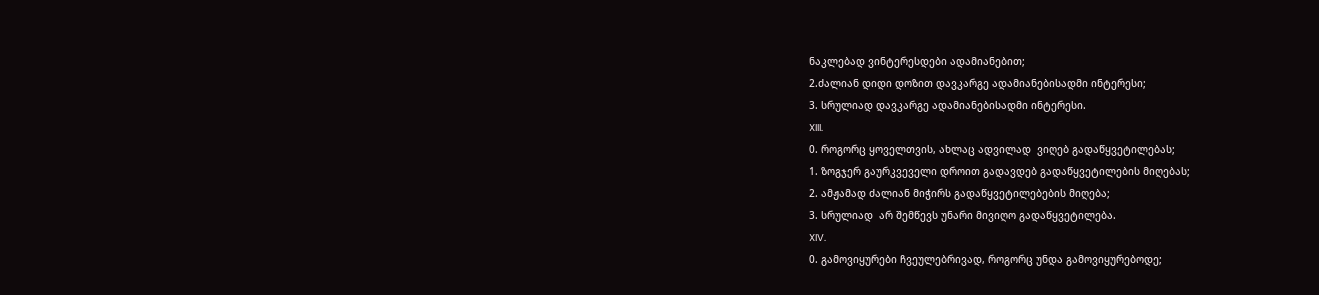ნაკლებად ვინტერესდები ადამიანებით;
2.ძალიან დიდი დოზით დავკარგე ადამიანებისადმი ინტერესი;
3. სრულიად დავკარგე ადამიანებისადმი ინტერესი.
XIII.
0. როგორც ყოველთვის, ახლაც ადვილად  ვიღებ გადაწყვეტილებას;
1. ზოგჯერ გაურკვეველი დროით გადავდებ გადაწყვეტილების მიღებას;
2. ამჟამად ძალიან მიჭირს გადაწყვეტილებების მიღება;
3. სრულიად  არ შემწევს უნარი მივიღო გადაწყვეტილება.
XIV.
0. გამოვიყურები ჩვეულებრივად, როგორც უნდა გამოვიყურებოდე;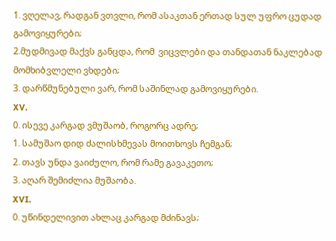1. ვღელავ, რადგან ვთვლი, რომ ასაკთან ერთად სულ უფრო ცუდად გამოვიყურები;
2.მუდმივად მაქვს განცდა, რომ  ვიცვლები და თანდათან ნაკლებად მომხიბვლელი ვხდები;
3. დარწმუნებული ვარ, რომ საშინლად გამოვიყურები.
XV.
0. ისევე კარგად ვმუშაობ, როგორც ადრე;
1. სამუშაო დიდ ძალისხმევას მოითხოვს ჩემგან;
2. თავს უნდა ვაიძულო, რომ რამე გავაკეთო;
3. აღარ შემიძლია მუშაობა.
XVI.
0. უწინდელივით ახლაც კარგად მძინავს;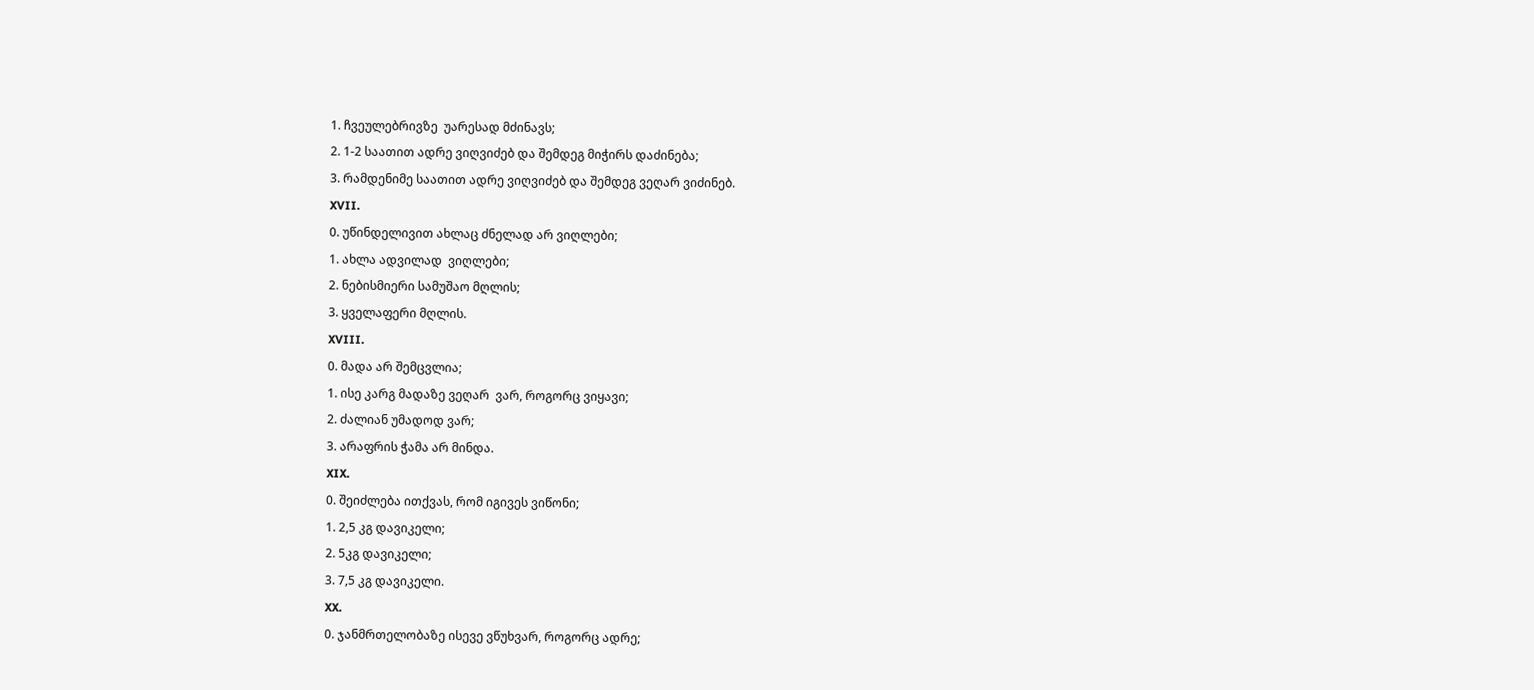1. ჩვეულებრივზე  უარესად მძინავს;
2. 1-2 საათით ადრე ვიღვიძებ და შემდეგ მიჭირს დაძინება;
3. რამდენიმე საათით ადრე ვიღვიძებ და შემდეგ ვეღარ ვიძინებ.
XVII.
0. უწინდელივით ახლაც ძნელად არ ვიღლები;
1. ახლა ადვილად  ვიღლები;
2. ნებისმიერი სამუშაო მღლის;
3. ყველაფერი მღლის.
XVIII.
0. მადა არ შემცვლია;
1. ისე კარგ მადაზე ვეღარ  ვარ, როგორც ვიყავი;
2. ძალიან უმადოდ ვარ;
3. არაფრის ჭამა არ მინდა.
XIX.
0. შეიძლება ითქვას, რომ იგივეს ვიწონი;
1. 2,5 კგ დავიკელი;
2. 5კგ დავიკელი;
3. 7,5 კგ დავიკელი.
XX.
0. ჯანმრთელობაზე ისევე ვწუხვარ, როგორც ადრე;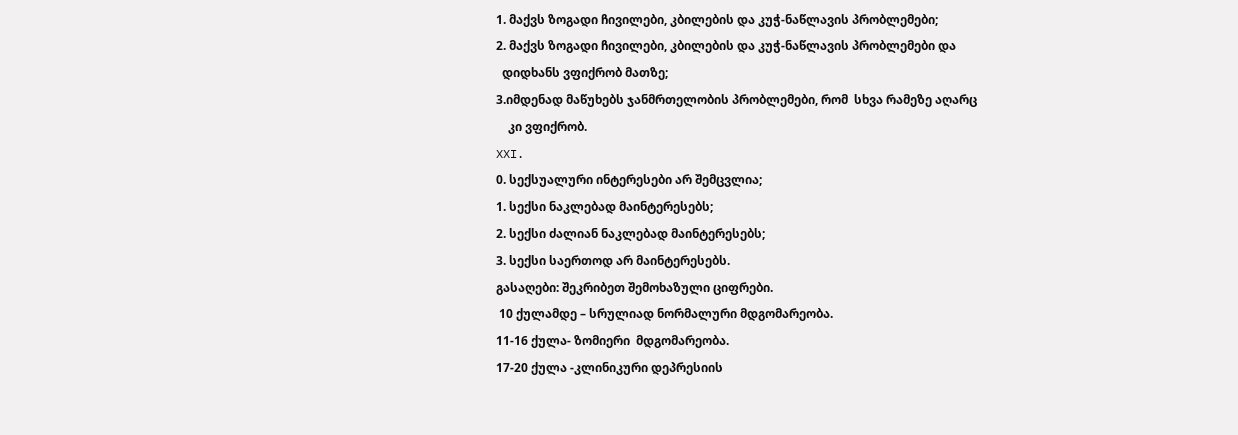1. მაქვს ზოგადი ჩივილები, კბილების და კუჭ-ნაწლავის პრობლემები;
2. მაქვს ზოგადი ჩივილები, კბილების და კუჭ-ნაწლავის პრობლემები და
  დიდხანს ვფიქრობ მათზე;
3.იმდენად მაწუხებს ჯანმრთელობის პრობლემები, რომ  სხვა რამეზე აღარც
    კი ვფიქრობ.
XXI.
0. სექსუალური ინტერესები არ შემცვლია;
1. სექსი ნაკლებად მაინტერესებს;
2. სექსი ძალიან ნაკლებად მაინტერესებს;
3. სექსი საერთოდ არ მაინტერესებს.
გასაღები: შეკრიბეთ შემოხაზული ციფრები.
 10 ქულამდე – სრულიად ნორმალური მდგომარეობა.
11-16 ქულა- ზომიერი  მდგომარეობა.
17-20 ქულა -კლინიკური დეპრესიის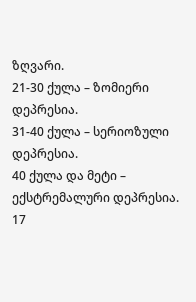ზღვარი.
21-30 ქულა – ზომიერი დეპრესია.
31-40 ქულა – სერიოზული დეპრესია.
40 ქულა და მეტი – ექსტრემალური დეპრესია.
17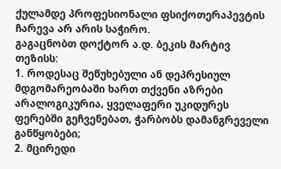ქულამდე პროფესიონალი ფსიქოთერაპევტის  ჩარევა არ არის საჭირო.
გაგაცნობთ დოქტორ ა.დ. ბეკის მარტივ თეზისს:
1. როდესაც შეწუხებული ან დეპრესიულ მდგომარეობაში ხართ თქვენი აზრები არალოგიკურია, ყველაფერი უკიდურეს ფერებში გეჩვენებათ, ჭარბობს დამანგრეველი განწყობები;
2. მცირედი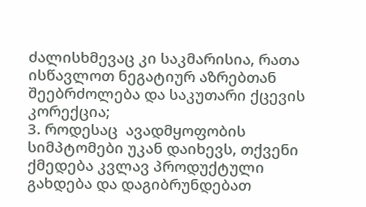ძალისხმევაც კი საკმარისია, რათა ისწავლოთ ნეგატიურ აზრებთან შეებრძოლება და საკუთარი ქცევის კორექცია;
3. როდესაც  ავადმყოფობის სიმპტომები უკან დაიხევს, თქვენი ქმედება კვლავ პროდუქტული გახდება და დაგიბრუნდებათ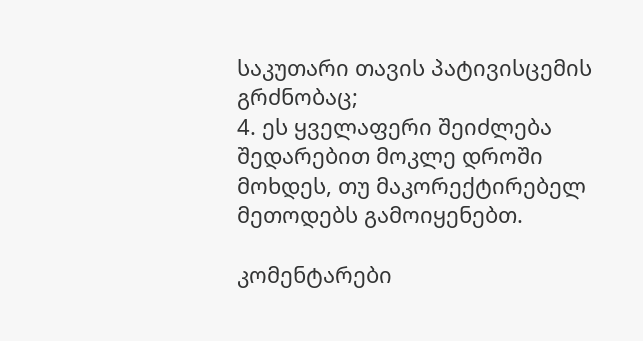საკუთარი თავის პატივისცემის გრძნობაც;
4. ეს ყველაფერი შეიძლება შედარებით მოკლე დროში მოხდეს, თუ მაკორექტირებელ მეთოდებს გამოიყენებთ.

კომენტარები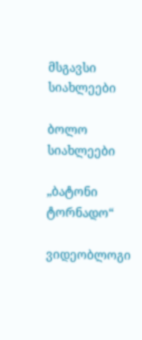მსგავსი სიახლეები

ბოლო სიახლეები

„ბატონი ტორნადო“

ვიდეობლოგი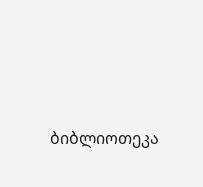ბიბლიოთეკა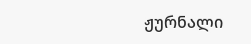ჟურნალი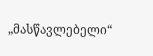„მასწავლებელი“